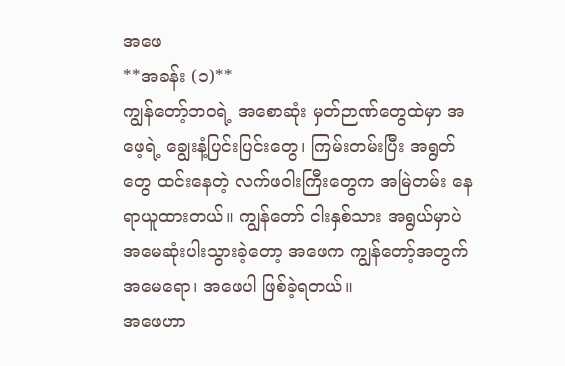အဖေ
**အခန်း (၁)**
ကျွန်တော့်ဘဝရဲ့ အစောဆုံး မှတ်ဉာဏ်တွေထဲမှာ အဖေ့ရဲ့ ချွေးနံ့ပြင်းပြင်းတွေ၊ ကြမ်းတမ်းပြီး အရွတ်တွေ ထင်းနေတဲ့ လက်ဖဝါးကြီးတွေက အမြဲတမ်း နေရာယူထားတယ်။ ကျွန်တော် ငါးနှစ်သား အရွယ်မှာပဲ အမေဆုံးပါးသွားခဲ့တော့ အဖေက ကျွန်တော့်အတွက် အမေရော၊ အဖေပါ ဖြစ်ခဲ့ရတယ်။
အဖေဟာ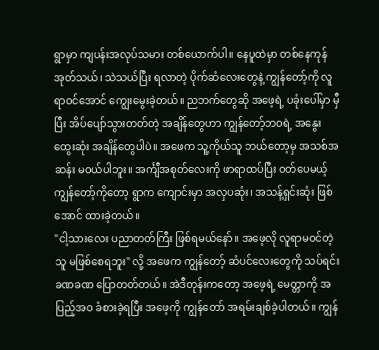ရွာမှာ ကျပန်းအလုပ်သမား တစ်ယောက်ပါ။ နေပူထဲမှာ တစ်နေကုန် အုတ်သယ်၊ သဲသယ်ပြီး ရလာတဲ့ ပိုက်ဆံလေးတွေနဲ့ ကျွန်တော့်ကို လူရာဝင်အောင် ကျွေးမွေးခဲ့တယ်။ ညဘက်တွေဆို အဖေ့ရဲ့ ပခုံးပေါ်မှာ မှီပြီး အိပ်ပျော်သွားတတ်တဲ့ အချိန်တွေဟာ ကျွန်တော့်ဘဝရဲ့ အနွေးထွေးဆုံး အချိန်တွေပါပဲ။ အဖေက သူ့ကိုယ်သူ ဘယ်တော့မှ အသစ်အဆန်း မဝယ်ပါဘူး။ အင်္ကျီအစုတ်လေးကို ဖာရာထပ်ပြီး ဝတ်ပေမယ့် ကျွန်တော့်ကိုတော့ ရွာက ကျောင်းမှာ အလှပဆုံး၊ အသန့်ရှင်းဆုံး ဖြစ်အောင် ထားခဲ့တယ်။
"ငါ့သားလေး ပညာတတ်ကြီး ဖြစ်ရမယ်နော်။ အဖေ့လို လူရာမဝင်တဲ့သူ မဖြစ်စေရဘူး" လို့ အဖေက ကျွန်တော့် ဆံပင်လေးတွေကို သပ်ရင်း ခဏခဏ ပြောတတ်တယ်။ အဲဒီတုန်းကတော့ အဖေ့ရဲ့ မေတ္တာကို အပြည့်အဝ ခံစားခဲ့ရပြီး အဖေ့ကို ကျွန်တော် အရမ်းချစ်ခဲ့ပါတယ်။ ကျွန်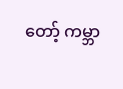တော့် ကမ္ဘာ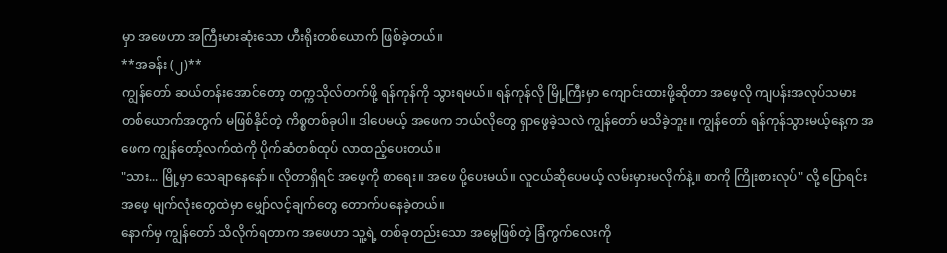မှာ အဖေဟာ အကြီးမားဆုံးသော ဟီးရိုးတစ်ယောက် ဖြစ်ခဲ့တယ်။
**အခန်း (၂)**
ကျွန်တော် ဆယ်တန်းအောင်တော့ တက္ကသိုလ်တက်ဖို့ ရန်ကုန်ကို သွားရမယ်။ ရန်ကုန်လို မြို့ကြီးမှာ ကျောင်းထားဖို့ဆိုတာ အဖေ့လို ကျပန်းအလုပ်သမား တစ်ယောက်အတွက် မဖြစ်နိုင်တဲ့ ကိစ္စတစ်ခုပါ။ ဒါပေမယ့် အဖေက ဘယ်လိုတွေ ရှာဖွေခဲ့သလဲ ကျွန်တော် မသိခဲ့ဘူး။ ကျွန်တော် ရန်ကုန်သွားမယ့်နေ့က အဖေက ကျွန်တော့်လက်ထဲကို ပိုက်ဆံတစ်ထုပ် လာထည့်ပေးတယ်။
"သား... မြို့မှာ သေချာနေနော်။ လိုတာရှိရင် အဖေ့ကို စာရေး။ အဖေ ပို့ပေးမယ်။ လူငယ်ဆိုပေမယ့် လမ်းမှားမလိုက်နဲ့။ စာကို ကြိုးစားလုပ်" လို့ ပြောရင်း အဖေ့ မျက်လုံးတွေထဲမှာ မျှော်လင့်ချက်တွေ တောက်ပနေခဲ့တယ်။
နောက်မှ ကျွန်တော် သိလိုက်ရတာက အဖေဟာ သူ့ရဲ့ တစ်ခုတည်းသော အမွေဖြစ်တဲ့ ခြံကွက်လေးကို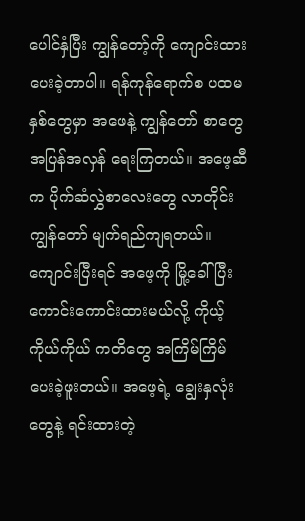ပေါင်နှံပြီး ကျွန်တော့်ကို ကျောင်းထားပေးခဲ့တာပါ။ ရန်ကုန်ရောက်စ ပထမနှစ်တွေမှာ အဖေနဲ့ ကျွန်တော် စာတွေ အပြန်အလှန် ရေးကြတယ်။ အဖေ့ဆီက ပိုက်ဆံလွှဲစာလေးတွေ လာတိုင်း ကျွန်တော် မျက်ရည်ကျရတယ်။ ကျောင်းပြီးရင် အဖေ့ကို မြို့ခေါ်ပြီး ကောင်းကောင်းထားမယ်လို့ ကိုယ့်ကိုယ်ကိုယ် ကတိတွေ အကြိမ်ကြိမ် ပေးခဲ့ဖူးတယ်။ အဖေ့ရဲ့ ချွေးနှလုံးတွေနဲ့ ရင်းထားတဲ့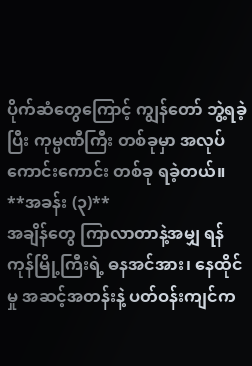ပိုက်ဆံတွေကြောင့် ကျွန်တော် ဘွဲ့ရခဲ့ပြီး ကုမ္ပဏီကြီး တစ်ခုမှာ အလုပ်ကောင်းကောင်း တစ်ခု ရခဲ့တယ်။
**အခန်း (၃)**
အချိန်တွေ ကြာလာတာနဲ့အမျှ ရန်ကုန်မြို့ကြီးရဲ့ ဓနအင်အား၊ နေထိုင်မှု အဆင့်အတန်းနဲ့ ပတ်ဝန်းကျင်က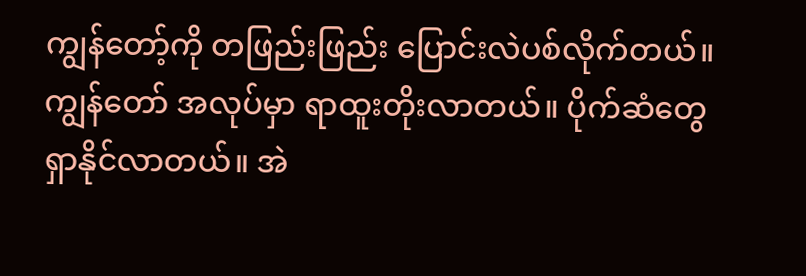ကျွန်တော့်ကို တဖြည်းဖြည်း ပြောင်းလဲပစ်လိုက်တယ်။ ကျွန်တော် အလုပ်မှာ ရာထူးတိုးလာတယ်။ ပိုက်ဆံတွေ ရှာနိုင်လာတယ်။ အဲ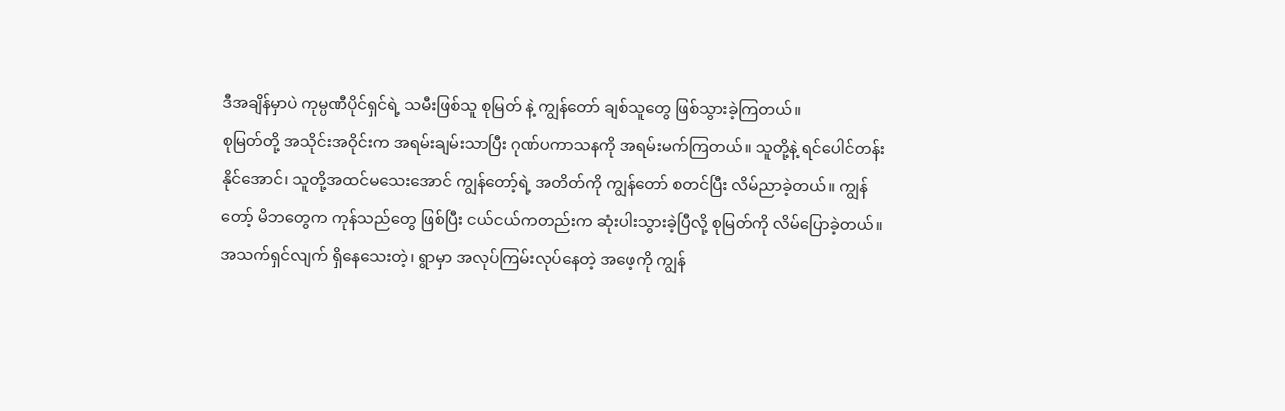ဒီအချိန်မှာပဲ ကုမ္ပဏီပိုင်ရှင်ရဲ့ သမီးဖြစ်သူ စုမြတ် နဲ့ ကျွန်တော် ချစ်သူတွေ ဖြစ်သွားခဲ့ကြတယ်။
စုမြတ်တို့ အသိုင်းအဝိုင်းက အရမ်းချမ်းသာပြီး ဂုဏ်ပကာသနကို အရမ်းမက်ကြတယ်။ သူတို့နဲ့ ရင်ပေါင်တန်းနိုင်အောင်၊ သူတို့အထင်မသေးအောင် ကျွန်တော့်ရဲ့ အတိတ်ကို ကျွန်တော် စတင်ပြီး လိမ်ညာခဲ့တယ်။ ကျွန်တော့် မိဘတွေက ကုန်သည်တွေ ဖြစ်ပြီး ငယ်ငယ်ကတည်းက ဆုံးပါးသွားခဲ့ပြီလို့ စုမြတ်ကို လိမ်ပြောခဲ့တယ်။ အသက်ရှင်လျက် ရှိနေသေးတဲ့၊ ရွာမှာ အလုပ်ကြမ်းလုပ်နေတဲ့ အဖေ့ကို ကျွန်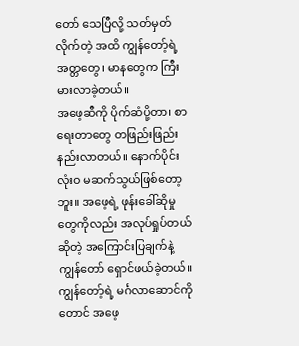တော် သေပြီလို့ သတ်မှတ်လိုက်တဲ့ အထိ ကျွန်တော့်ရဲ့ အတ္တတွေ၊ မာနတွေက ကြီးမားလာခဲ့တယ်။
အဖေ့ဆီကို ပိုက်ဆံပို့တာ၊ စာရေးတာတွေ တဖြည်းဖြည်း နည်းလာတယ်။ နောက်ပိုင်း လုံးဝ မဆက်သွယ်ဖြစ်တော့ဘူး။ အဖေ့ရဲ့ ဖုန်းခေါ်ဆိုမှုတွေကိုလည်း အလုပ်ရှုပ်တယ်ဆိုတဲ့ အကြောင်းပြချက်နဲ့ ကျွန်တော် ရှောင်ဖယ်ခဲ့တယ်။ ကျွန်တော့်ရဲ့ မင်္ဂလာဆောင်ကိုတောင် အဖေ့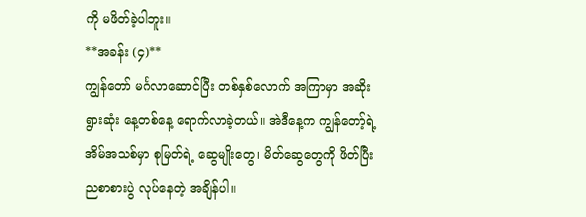ကို မဖိတ်ခဲ့ပါဘူး။
**အခန်း (၄)**
ကျွန်တော် မင်္ဂလာဆောင်ပြီး တစ်နှစ်လောက် အကြာမှာ အဆိုးရွားဆုံး နေ့တစ်နေ့ ရောက်လာခဲ့တယ်။ အဲဒီနေ့က ကျွန်တော့်ရဲ့ အိမ်အသစ်မှာ စုမြတ်ရဲ့ ဆွေမျိုးတွေ၊ မိတ်ဆွေတွေကို ဖိတ်ပြီး ညစာစားပွဲ လုပ်နေတဲ့ အချိန်ပါ။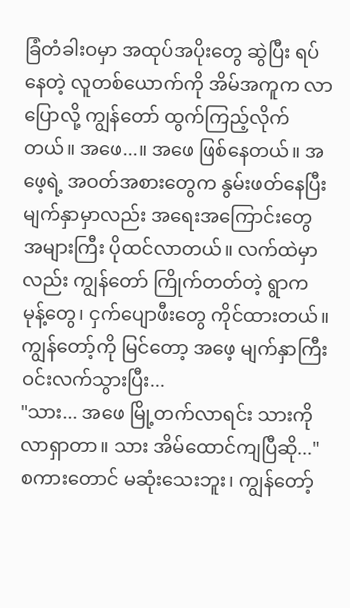ခြံတံခါးဝမှာ အထုပ်အပိုးတွေ ဆွဲပြီး ရပ်နေတဲ့ လူတစ်ယောက်ကို အိမ်အကူက လာပြောလို့ ကျွန်တော် ထွက်ကြည့်လိုက်တယ်။ အဖေ...။ အဖေ ဖြစ်နေတယ်။ အဖေ့ရဲ့ အဝတ်အစားတွေက နွမ်းဖတ်နေပြီး မျက်နှာမှာလည်း အရေးအကြောင်းတွေ အများကြီး ပိုထင်လာတယ်။ လက်ထဲမှာလည်း ကျွန်တော် ကြိုက်တတ်တဲ့ ရွာက မုန့်တွေ၊ ငှက်ပျောဖီးတွေ ကိုင်ထားတယ်။ ကျွန်တော့်ကို မြင်တော့ အဖေ့ မျက်နှာကြီး ဝင်းလက်သွားပြီး...
"သား... အဖေ မြို့တက်လာရင်း သားကို လာရှာတာ။ သား အိမ်ထောင်ကျပြီဆို..."
စကားတောင် မဆုံးသေးဘူး၊ ကျွန်တော့်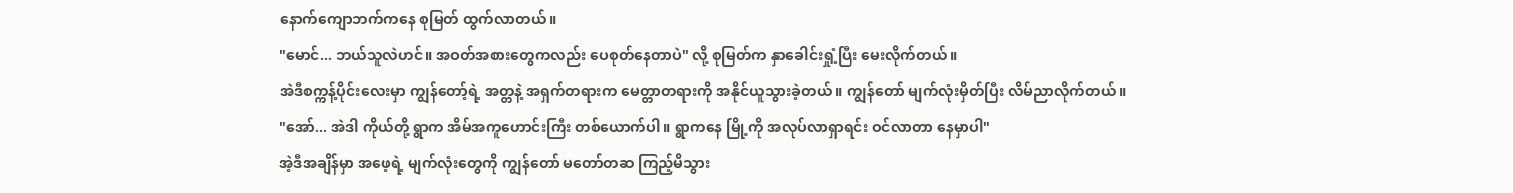နောက်ကျောဘက်ကနေ စုမြတ် ထွက်လာတယ်။
"မောင်... ဘယ်သူလဲဟင်။ အဝတ်အစားတွေကလည်း ပေစုတ်နေတာပဲ" လို့ စုမြတ်က နှာခေါင်းရှုံ့ပြီး မေးလိုက်တယ်။
အဲဒီစက္ကန့်ပိုင်းလေးမှာ ကျွန်တော့်ရဲ့ အတ္တနဲ့ အရှက်တရားက မေတ္တာတရားကို အနိုင်ယူသွားခဲ့တယ်။ ကျွန်တော် မျက်လုံးမှိတ်ပြီး လိမ်ညာလိုက်တယ်။
"အော်... အဲဒါ ကိုယ်တို့ ရွာက အိမ်အကူဟောင်းကြီး တစ်ယောက်ပါ။ ရွာကနေ မြို့ကို အလုပ်လာရှာရင်း ဝင်လာတာ နေမှာပါ"
အဲ့ဒီအချိန်မှာ အဖေ့ရဲ့ မျက်လုံးတွေကို ကျွန်တော် မတော်တဆ ကြည့်မိသွား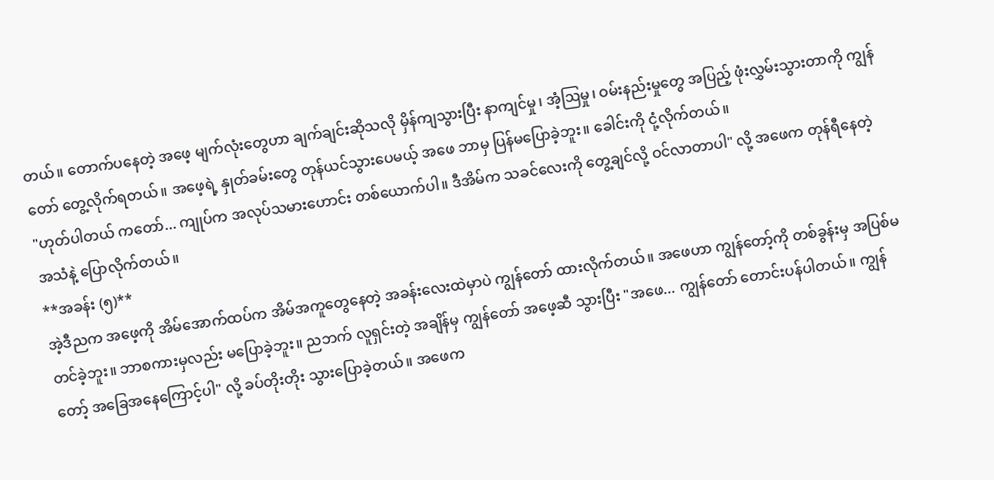တယ်။ တောက်ပနေတဲ့ အဖေ့ မျက်လုံးတွေဟာ ချက်ချင်းဆိုသလို မှိန်ကျသွားပြီး နာကျင်မှု၊ အံ့ဩမှု၊ ဝမ်းနည်းမှုတွေ အပြည့် ဖုံးလွှမ်းသွားတာကို ကျွန်တော် တွေ့လိုက်ရတယ်။ အဖေ့ရဲ့ နှုတ်ခမ်းတွေ တုန်ယင်သွားပေမယ့် အဖေ ဘာမှ ပြန်မပြောခဲ့ဘူး။ ခေါင်းကို ငုံ့လိုက်တယ်။
"ဟုတ်ပါတယ် ကတော်... ကျုပ်က အလုပ်သမားဟောင်း တစ်ယောက်ပါ။ ဒီအိမ်က သခင်လေးကို တွေ့ချင်လို့ ဝင်လာတာပါ" လို့ အဖေက တုန်ရီနေတဲ့ အသံနဲ့ ပြောလိုက်တယ်။
**အခန်း (၅)**
အဲ့ဒီညက အဖေ့ကို အိမ်အောက်ထပ်က အိမ်အကူတွေနေတဲ့ အခန်းလေးထဲမှာပဲ ကျွန်တော် ထားလိုက်တယ်။ အဖေဟာ ကျွန်တော့်ကို တစ်ခွန်းမှ အပြစ်မတင်ခဲ့ဘူး။ ဘာစကားမှလည်း မပြောခဲ့ဘူး။ ညဘက် လူရှင်းတဲ့ အချိန်မှ ကျွန်တော် အဖေ့ဆီ သွားပြီး "အဖေ... ကျွန်တော် တောင်းပန်ပါတယ်။ ကျွန်တော့် အခြေအနေကြောင့်ပါ" လို့ ခပ်တိုးတိုး သွားပြောခဲ့တယ်။ အဖေက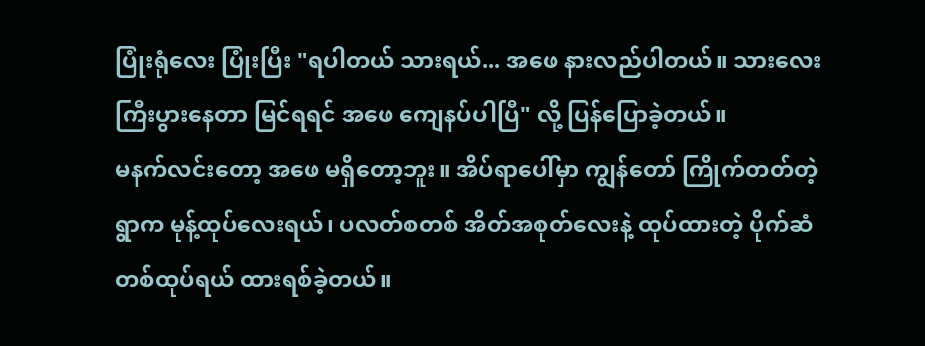ပြုံးရုံလေး ပြုံးပြီး "ရပါတယ် သားရယ်... အဖေ နားလည်ပါတယ်။ သားလေး ကြီးပွားနေတာ မြင်ရရင် အဖေ ကျေနပ်ပါပြီ" လို့ ပြန်ပြောခဲ့တယ်။
မနက်လင်းတော့ အဖေ မရှိတော့ဘူး။ အိပ်ရာပေါ်မှာ ကျွန်တော် ကြိုက်တတ်တဲ့ ရွာက မုန့်ထုပ်လေးရယ်၊ ပလတ်စတစ် အိတ်အစုတ်လေးနဲ့ ထုပ်ထားတဲ့ ပိုက်ဆံတစ်ထုပ်ရယ် ထားရစ်ခဲ့တယ်။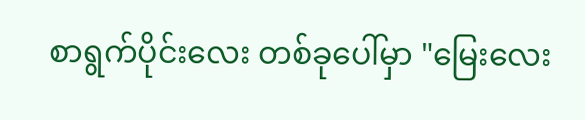စာရွက်ပိုင်းလေး တစ်ခုပေါ်မှာ "မြေးလေး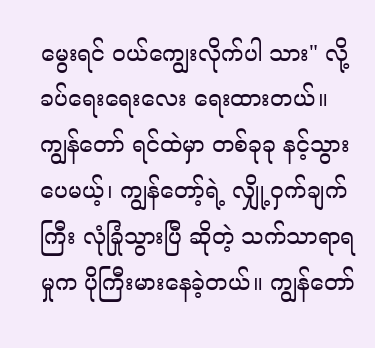မွေးရင် ဝယ်ကျွေးလိုက်ပါ သား" လို့ ခပ်ရေးရေးလေး ရေးထားတယ်။
ကျွန်တော် ရင်ထဲမှာ တစ်ခုခု နင့်သွားပေမယ့်၊ ကျွန်တော့်ရဲ့ လျှို့ဝှက်ချက်ကြီး လုံခြုံသွားပြီ ဆိုတဲ့ သက်သာရာရမှုက ပိုကြီးမားနေခဲ့တယ်။ ကျွန်တော်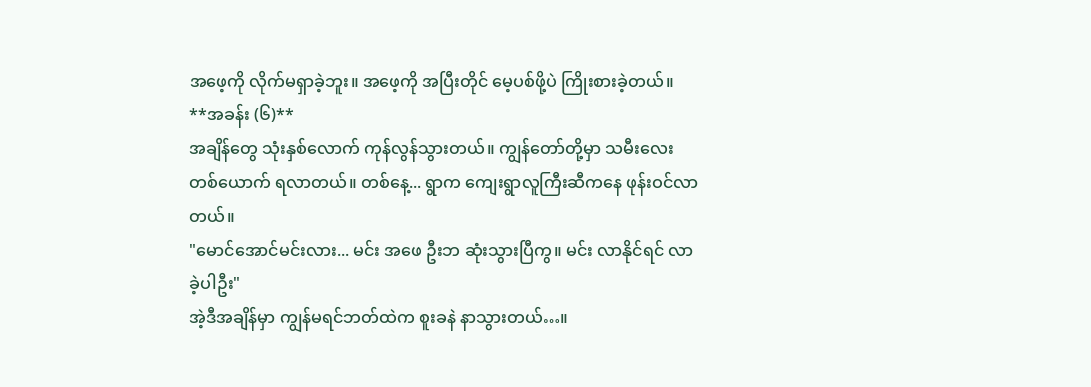အဖေ့ကို လိုက်မရှာခဲ့ဘူး။ အဖေ့ကို အပြီးတိုင် မေ့ပစ်ဖို့ပဲ ကြိုးစားခဲ့တယ်။
**အခန်း (၆)**
အချိန်တွေ သုံးနှစ်လောက် ကုန်လွန်သွားတယ်။ ကျွန်တော်တို့မှာ သမီးလေး တစ်ယောက် ရလာတယ်။ တစ်နေ့... ရွာက ကျေးရွာလူကြီးဆီကနေ ဖုန်းဝင်လာတယ်။
"မောင်အောင်မင်းလား... မင်း အဖေ ဦးဘ ဆုံးသွားပြီကွ။ မင်း လာနိုင်ရင် လာခဲ့ပါဦး"
အဲ့ဒီအချိန်မှာ ကျွန်မရင်ဘတ်ထဲက စူးခနဲ နာသွားတယ်…။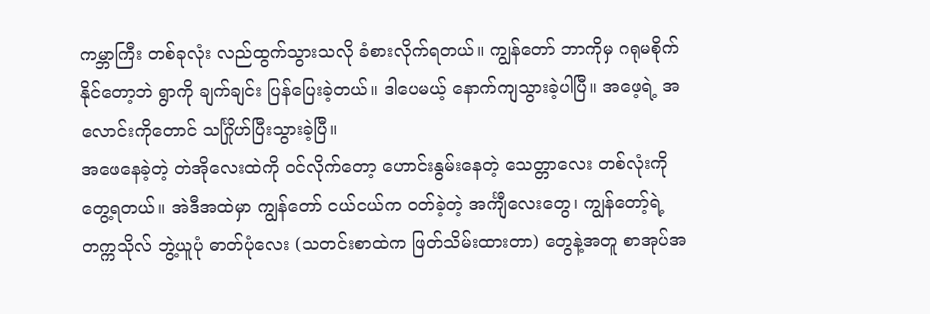ကမ္ဘာကြီး တစ်ခုလုံး လည်ထွက်သွားသလို ခံစားလိုက်ရတယ်။ ကျွန်တော် ဘာကိုမှ ဂရုမစိုက်နိုင်တော့ဘဲ ရွာကို ချက်ချင်း ပြန်ပြေးခဲ့တယ်။ ဒါပေမယ့် နောက်ကျသွားခဲ့ပါပြီ။ အဖေ့ရဲ့ အလောင်းကိုတောင် သင်္ဂြိုဟ်ပြီးသွားခဲ့ပြီ။
အဖေနေခဲ့တဲ့ တဲအိုလေးထဲကို ဝင်လိုက်တော့ ဟောင်းနွမ်းနေတဲ့ သေတ္တာလေး တစ်လုံးကို တွေ့ရတယ်။ အဲဒီအထဲမှာ ကျွန်တော် ငယ်ငယ်က ဝတ်ခဲ့တဲ့ အင်္ကျီလေးတွေ၊ ကျွန်တော့်ရဲ့ တက္ကသိုလ် ဘွဲ့ယူပုံ ဓာတ်ပုံလေး (သတင်းစာထဲက ဖြတ်သိမ်းထားတာ) တွေနဲ့အတူ စာအုပ်အ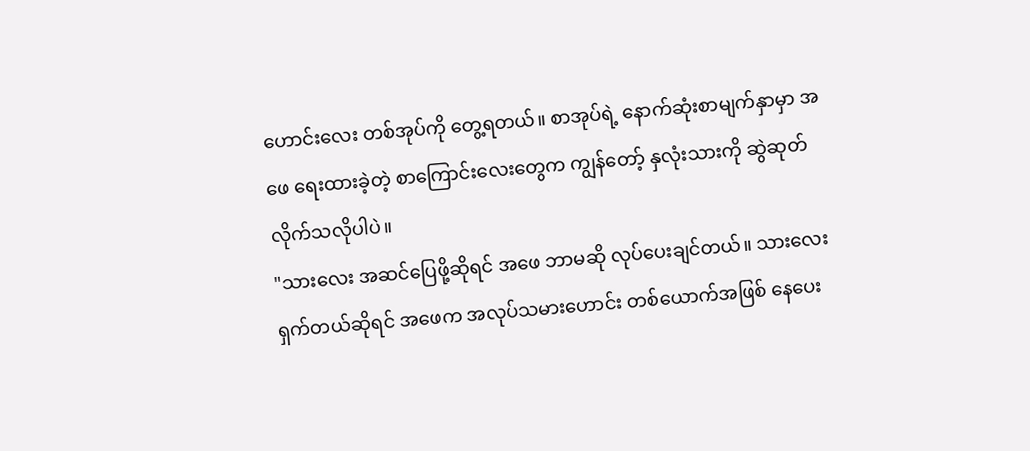ဟောင်းလေး တစ်အုပ်ကို တွေ့ရတယ်။ စာအုပ်ရဲ့ နောက်ဆုံးစာမျက်နှာမှာ အဖေ ရေးထားခဲ့တဲ့ စာကြောင်းလေးတွေက ကျွန်တော့် နှလုံးသားကို ဆွဲဆုတ်လိုက်သလိုပါပဲ။
"သားလေး အဆင်ပြေဖို့ဆိုရင် အဖေ ဘာမဆို လုပ်ပေးချင်တယ်။ သားလေး ရှက်တယ်ဆိုရင် အဖေက အလုပ်သမားဟောင်း တစ်ယောက်အဖြစ် နေပေး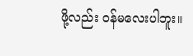ဖို့လည်း ဝန်မလေးပါဘူး။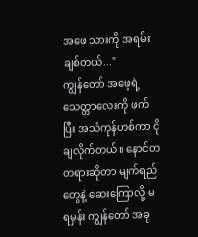အဖေ သားကို အရမ်းချစ်တယ်..."
ကျွန်တော် အဖေ့ရဲ့ သေတ္တာလေးကို ဖက်ပြီး အသံကုန်ဟစ်ကာ ငိုချလိုက်တယ်။ နောင်တတရားဆိုတာ မျက်ရည်တွေနဲ့ ဆေးကြောလို့ မရမှန်း ကျွန်တော် အခု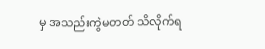မှ အသည်းကွဲမတတ် သိလိုက်ရ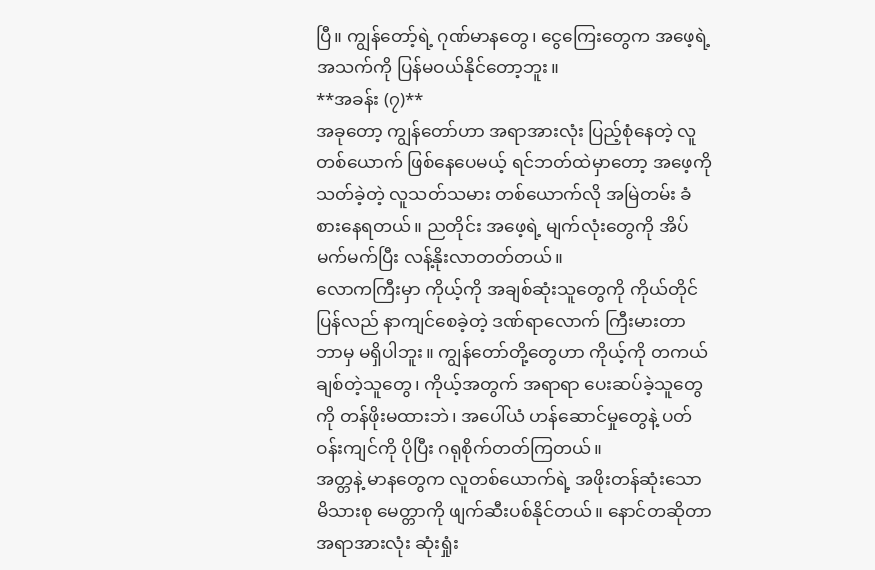ပြီ။ ကျွန်တော့်ရဲ့ ဂုဏ်မာနတွေ၊ ငွေကြေးတွေက အဖေ့ရဲ့ အသက်ကို ပြန်မဝယ်နိုင်တော့ဘူး။
**အခန်း (၇)**
အခုတော့ ကျွန်တော်ဟာ အရာအားလုံး ပြည့်စုံနေတဲ့ လူတစ်ယောက် ဖြစ်နေပေမယ့် ရင်ဘတ်ထဲမှာတော့ အဖေ့ကို သတ်ခဲ့တဲ့ လူသတ်သမား တစ်ယောက်လို အမြဲတမ်း ခံစားနေရတယ်။ ညတိုင်း အဖေ့ရဲ့ မျက်လုံးတွေကို အိပ်မက်မက်ပြီး လန့်နိုးလာတတ်တယ်။
လောကကြီးမှာ ကိုယ့်ကို အချစ်ဆုံးသူတွေကို ကိုယ်တိုင် ပြန်လည် နာကျင်စေခဲ့တဲ့ ဒဏ်ရာလောက် ကြီးမားတာ ဘာမှ မရှိပါဘူး။ ကျွန်တော်တို့တွေဟာ ကိုယ့်ကို တကယ်ချစ်တဲ့သူတွေ၊ ကိုယ့်အတွက် အရာရာ ပေးဆပ်ခဲ့သူတွေကို တန်ဖိုးမထားဘဲ၊ အပေါ်ယံ ဟန်ဆောင်မှုတွေနဲ့ ပတ်ဝန်းကျင်ကို ပိုပြီး ဂရုစိုက်တတ်ကြတယ်။
အတ္တနဲ့ မာနတွေက လူတစ်ယောက်ရဲ့ အဖိုးတန်ဆုံးသော မိသားစု မေတ္တာကို ဖျက်ဆီးပစ်နိုင်တယ်။ နောင်တဆိုတာ အရာအားလုံး ဆုံးရှုံး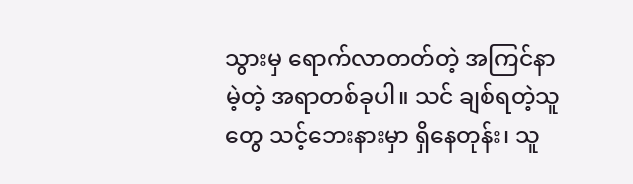သွားမှ ရောက်လာတတ်တဲ့ အကြင်နာမဲ့တဲ့ အရာတစ်ခုပါ။ သင် ချစ်ရတဲ့သူတွေ သင့်ဘေးနားမှာ ရှိနေတုန်း၊ သူ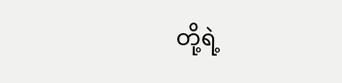တို့ရဲ့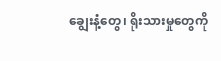ချွေးနံ့တွေ၊ ရိုးသားမှုတွေကို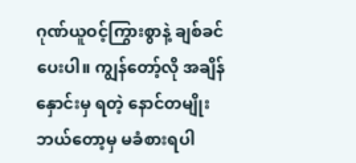ဂုဏ်ယူဝင့်ကြွားစွာနဲ့ ချစ်ခင်ပေးပါ။ ကျွန်တော့်လို အချိန်နှောင်းမှ ရတဲ့ နောင်တမျိုး ဘယ်တော့မှ မခံစားရပါ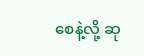စေနဲ့လို့ ဆု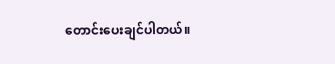တောင်းပေးချင်ပါတယ်။